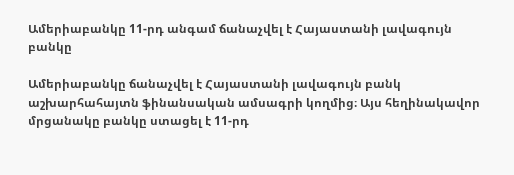Ամերիաբանկը 11-րդ անգամ ճանաչվել է Հայաստանի լավագույն բանկը

Ամերիաբանկը ճանաչվել է Հայաստանի լավագույն բանկ աշխարհահայտն ֆինանսական ամսագրի կողմից։ Այս հեղինակավոր մրցանակը բանկը ստացել է 11-րդ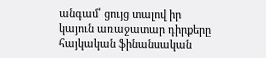անգամ՝ ցույց տալով իր կայուն առաջատար դիրքերը հայկական ֆինանսական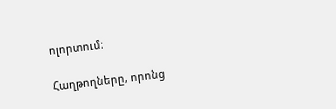ոլորտում։

Հաղթողները, որոնց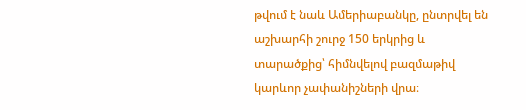թվում է նաև Ամերիաբանկը, ընտրվել են աշխարհի շուրջ 150 երկրից և տարածքից՝ հիմնվելով բազմաթիվ կարևոր չափանիշների վրա։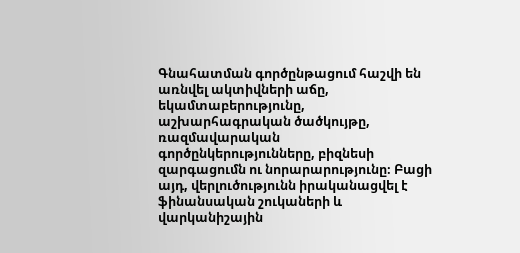Գնահատման գործընթացում հաշվի են առնվել ակտիվների աճը, եկամտաբերությունը, աշխարհագրական ծածկույթը, ռազմավարական գործընկերությունները, բիզնեսի զարգացումն ու նորարարությունը։ Բացի այդ, վերլուծությունն իրականացվել է ֆինանսական շուկաների և վարկանիշային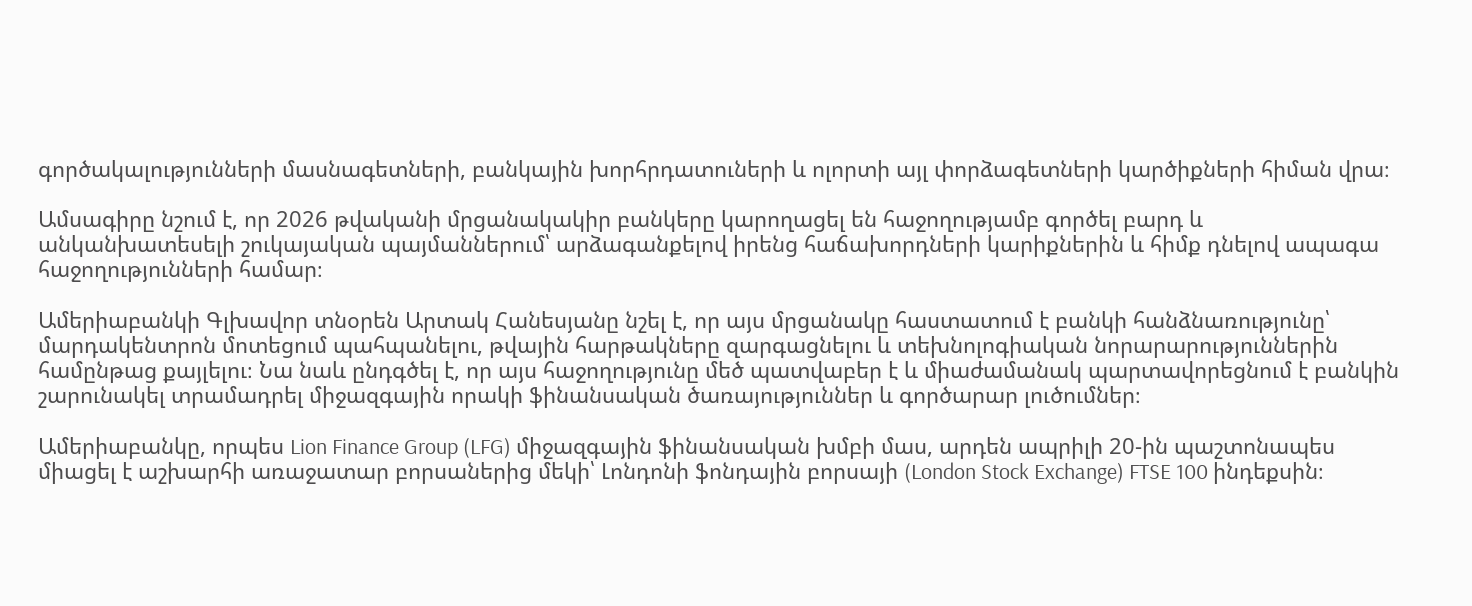գործակալությունների մասնագետների, բանկային խորհրդատուների և ոլորտի այլ փորձագետների կարծիքների հիման վրա։

Ամսագիրը նշում է, որ 2026 թվականի մրցանակակիր բանկերը կարողացել են հաջողությամբ գործել բարդ և անկանխատեսելի շուկայական պայմաններում՝ արձագանքելով իրենց հաճախորդների կարիքներին և հիմք դնելով ապագա հաջողությունների համար։

Ամերիաբանկի Գլխավոր տնօրեն Արտակ Հանեսյանը նշել է, որ այս մրցանակը հաստատում է բանկի հանձնառությունը՝ մարդակենտրոն մոտեցում պահպանելու, թվային հարթակները զարգացնելու և տեխնոլոգիական նորարարություններին համընթաց քայլելու։ Նա նաև ընդգծել է, որ այս հաջողությունը մեծ պատվաբեր է և միաժամանակ պարտավորեցնում է բանկին շարունակել տրամադրել միջազգային որակի ֆինանսական ծառայություններ և գործարար լուծումներ։

Ամերիաբանկը, որպես Lion Finance Group (LFG) միջազգային ֆինանսական խմբի մաս, արդեն ապրիլի 20-ին պաշտոնապես միացել է աշխարհի առաջատար բորսաներից մեկի՝ Լոնդոնի ֆոնդային բորսայի (London Stock Exchange) FTSE 100 ինդեքսին։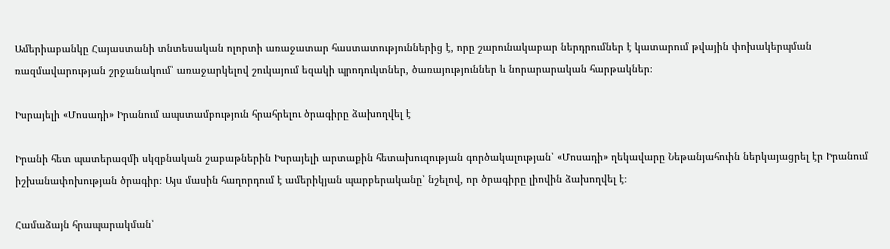Ամերիաբանկը Հայաստանի տնտեսական ոլորտի առաջատար հաստատություններից է, որը շարունակաբար ներդրումներ է կատարում թվային փոխակերպման ռազմավարության շրջանակում՝ առաջարկելով շուկայում եզակի պրոդուկտներ, ծառայություններ և նորարարական հարթակներ։

Իսրայելի «Մոսադի» Իրանում ապստամբություն հրահրելու ծրագիրը ձախողվել է

Իրանի հետ պատերազմի սկզբնական շաբաթներին Իսրայելի արտաքին հետախուզության գործակալության՝ «Մոսադի» ղեկավարը Նեթանյահուին ներկայացրել էր Իրանում իշխանափոխության ծրագիր։ Այս մասին հաղորդում է ամերիկյան պարբերականը՝ նշելով, որ ծրագիրը լիովին ձախողվել է։

Համաձայն հրապարակման՝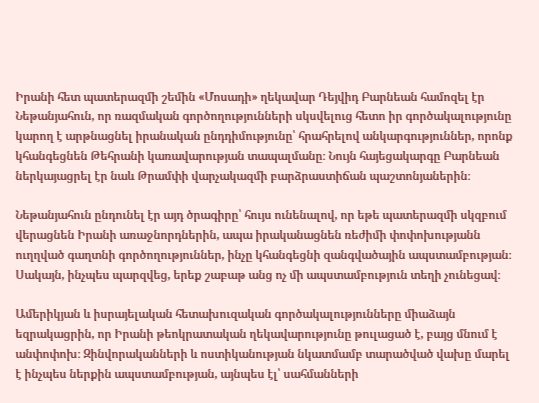Իրանի հետ պատերազմի շեմին «Մոսադի» ղեկավար Դեյվիդ Բարնեան համոզել էր Նեթանյահուն, որ ռազմական գործողությունների սկսվելուց հետո իր գործակալությունը կարող է արթնացնել իրանական ընդդիմությունը՝ հրահրելով անկարգություններ, որոնք կհանգեցնեն Թեհրանի կառավարության տապալմանը։ Նույն հայեցակարգը Բարնեան ներկայացրել էր նաև Թրամփի վարչակազմի բարձրաստիճան պաշտոնյաներին։

Նեթանյահուն ընդունել էր այդ ծրագիրը՝ հույս ունենալով, որ եթե պատերազմի սկզբում վերացնեն Իրանի առաջնորդներին, ապա իրականացնեն ռեժիմի փոփոխությանն ուղղված գաղտնի գործողություններ, ինչը կհանգեցնի զանգվածային ապստամբության։ Սակայն, ինչպես պարզվեց, երեք շաբաթ անց ոչ մի ապստամբություն տեղի չունեցավ։

Ամերիկյան և իսրայելական հետախուզական գործակալությունները միաձայն եզրակացրին, որ Իրանի թեոկրատական ղեկավարությունը թուլացած է, բայց մնում է անփոփոխ։ Զինվորականների և ոստիկանության նկատմամբ տարածված վախը մարել է ինչպես ներքին ապստամբության, այնպես էլ՝ սահմանների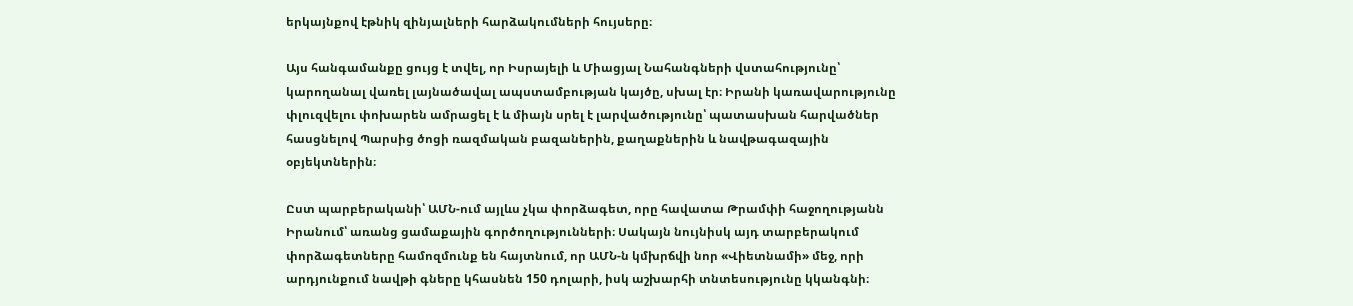երկայնքով էթնիկ զինյալների հարձակումների հույսերը։

Այս հանգամանքը ցույց է տվել, որ Իսրայելի և Միացյալ Նահանգների վստահությունը՝ կարողանալ վառել լայնածավալ ապստամբության կայծը, սխալ էր։ Իրանի կառավարությունը փլուզվելու փոխարեն ամրացել է և միայն սրել է լարվածությունը՝ պատասխան հարվածներ հասցնելով Պարսից ծոցի ռազմական բազաներին, քաղաքներին և նավթագազային օբյեկտներին։

Ըստ պարբերականի՝ ԱՄՆ-ում այլևս չկա փորձագետ, որը հավատա Թրամփի հաջողությանն Իրանում՝ առանց ցամաքային գործողությունների։ Սակայն նույնիսկ այդ տարբերակում փորձագետները համոզմունք են հայտնում, որ ԱՄՆ-ն կմխրճվի նոր «Վիետնամի» մեջ, որի արդյունքում նավթի գները կհասնեն 150 դոլարի, իսկ աշխարհի տնտեսությունը կկանգնի։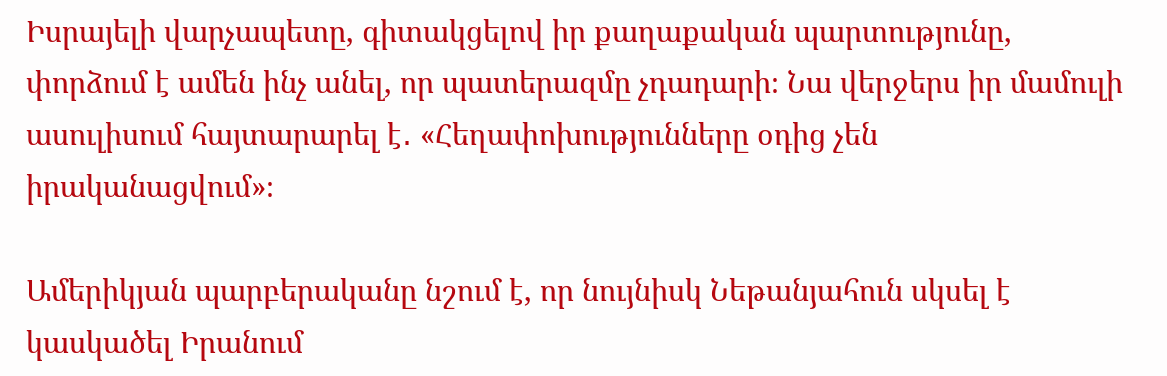Իսրայելի վարչապետը, գիտակցելով իր քաղաքական պարտությունը, փորձում է ամեն ինչ անել, որ պատերազմը չդադարի։ Նա վերջերս իր մամուլի ասուլիսում հայտարարել է․ «Հեղափոխությունները օդից չեն իրականացվում»։

Ամերիկյան պարբերականը նշում է, որ նույնիսկ Նեթանյահուն սկսել է կասկածել Իրանում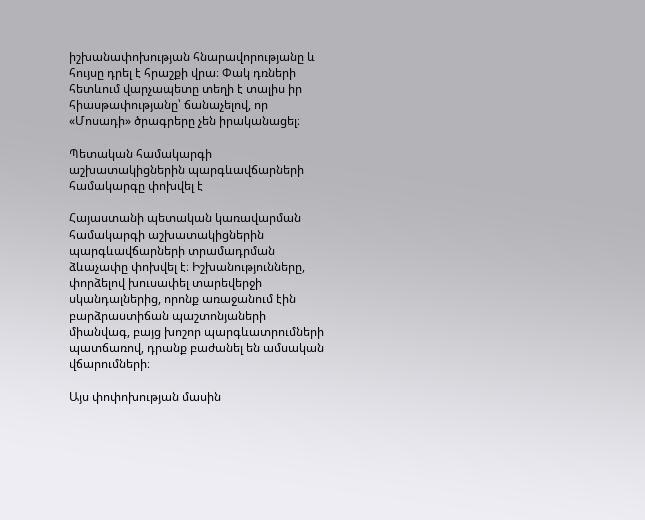իշխանափոխության հնարավորությանը և հույսը դրել է հրաշքի վրա։ Փակ դռների հետևում վարչապետը տեղի է տալիս իր հիասթափությանը՝ ճանաչելով, որ «Մոսադի» ծրագրերը չեն իրականացել։

Պետական համակարգի աշխատակիցներին պարգևավճարների համակարգը փոխվել է

Հայաստանի պետական կառավարման համակարգի աշխատակիցներին պարգևավճարների տրամադրման ձևաչափը փոխվել է։ Իշխանությունները, փորձելով խուսափել տարեվերջի սկանդալներից, որոնք առաջանում էին բարձրաստիճան պաշտոնյաների միանվագ, բայց խոշոր պարգևատրումների պատճառով, դրանք բաժանել են ամսական վճարումների։

Այս փոփոխության մասին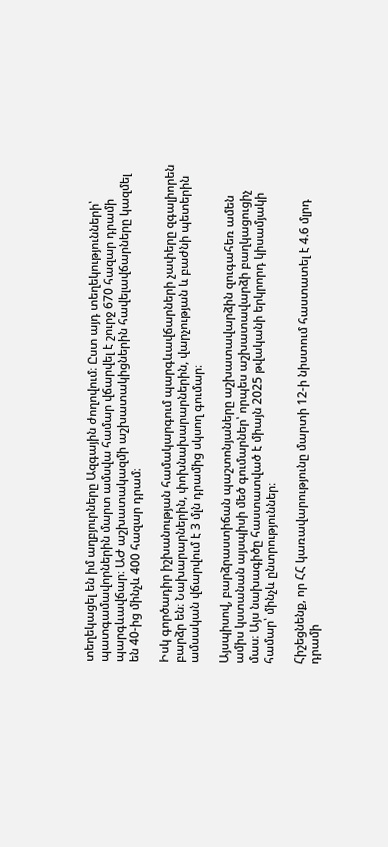տեղեկացել են իմ աղբյուրները Ազգային ժողովում։ Ըստ այդ տեղեկությունների՝ պատգամավորներին մարտ ամսվա համար վճարվել է շուրջ 670 հազար դրամի պարգևավճար։ ԱԺ աշխատակազմի աշխատակիցներին հավելավճարները կազմել են 40-ից մինչև 400 հազար դրամ։

Իսկ գործադիր իշխանության համակարգում պարգևավճարների չափերը զգալիորեն բարձր են։ Նախարարներին, փոխնախարարներին, վարչության և բաժնի պետերին ամսական վճարվում է 3 մլն դրամից սկսող գումար։

Այսպիսով, բարձրաստիճան պաշտոնյաները աշխատավարձին զուգահեռ ամեն ամիս կստանան այսպիսի մեծ գումարներ՝ որպես աշխատավարձի բաղկացուցիչ մաս։ Այս նախագիծը հաստատված է միայն 2025 թվականի երկրորդ կիսամյակի համար՝ մինչև ընտրություններ։

Հիշեցնենք, որ ՀՀ կառավարությունը մարտի 12-ի նիստում հաստատել է 4.6 մլրդ դրամի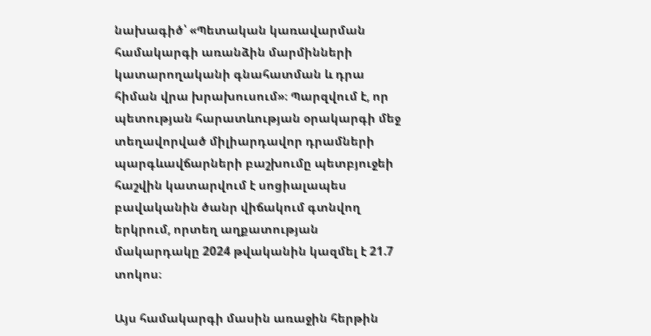նախագիծ՝ «Պետական կառավարման համակարգի առանձին մարմինների կատարողականի գնահատման և դրա հիման վրա խրախուսում»։ Պարզվում է, որ պետության հարատևության օրակարգի մեջ տեղավորված միլիարդավոր դրամների պարգևավճարների բաշխումը պետբյուջեի հաշվին կատարվում է սոցիալապես բավականին ծանր վիճակում գտնվող երկրում, որտեղ աղքատության մակարդակը 2024 թվականին կազմել է 21.7 տոկոս։

Այս համակարգի մասին առաջին հերթին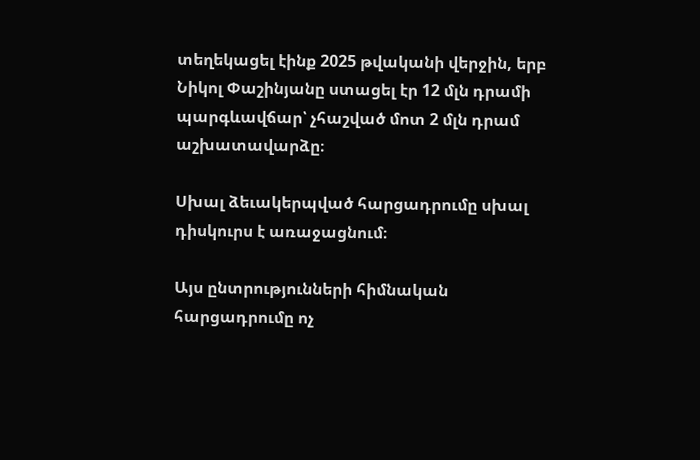տեղեկացել էինք 2025 թվականի վերջին, երբ Նիկոլ Փաշինյանը ստացել էր 12 մլն դրամի պարգևավճար՝ չհաշված մոտ 2 մլն դրամ աշխատավարձը։

Սխալ ձեւակերպված հարցադրումը սխալ դիսկուրս է առաջացնում։

Այս ընտրությունների հիմնական հարցադրումը ոչ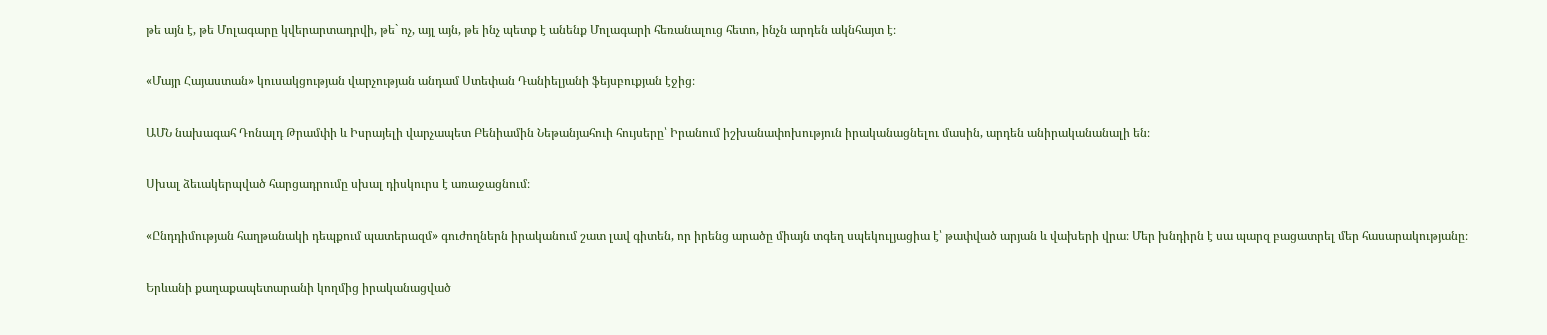թե այն է, թե Մոլագարը կվերարտադրվի, թե` ոչ, այլ այն, թե ինչ պետք է անենք Մոլագարի հեռանալուց հետո, ինչն արդեն ակնհայտ է։

«Մայր Հայաստան» կուսակցության վարչության անդամ Ստեփան Դանիելյանի ֆեյսբուքյան էջից։

ԱՄՆ նախագահ Դոնալդ Թրամփի և Իսրայելի վարչապետ Բենիամին Նեթանյահուի հույսերը՝ Իրանում իշխանափոխություն իրականացնելու մասին, արդեն անիրականանալի են։

Սխալ ձեւակերպված հարցադրումը սխալ դիսկուրս է առաջացնում։

«Ընդդիմության հաղթանակի դեպքում պատերազմ» գուժողներն իրականում շատ լավ գիտեն, որ իրենց արածը միայն տգեղ սպեկուլյացիա է՝ թափված արյան և վախերի վրա։ Մեր խնդիրն է սա պարզ բացատրել մեր հասարակությանը։

Երևանի քաղաքապետարանի կողմից իրականացված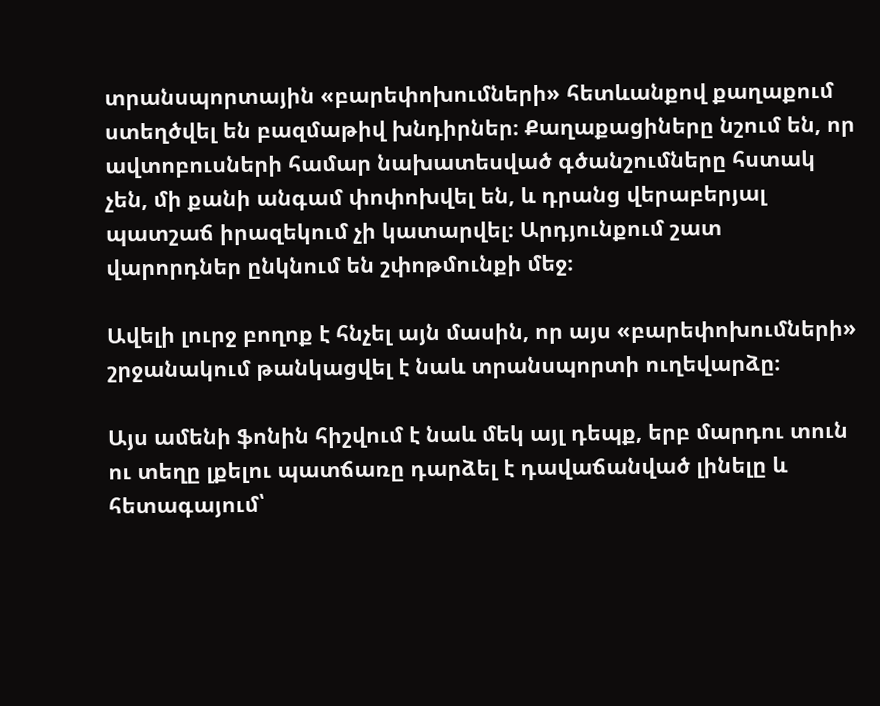տրանսպորտային «բարեփոխումների» հետևանքով քաղաքում ստեղծվել են բազմաթիվ խնդիրներ։ Քաղաքացիները նշում են, որ ավտոբուսների համար նախատեսված գծանշումները հստակ չեն, մի քանի անգամ փոփոխվել են, և դրանց վերաբերյալ պատշաճ իրազեկում չի կատարվել։ Արդյունքում շատ վարորդներ ընկնում են շփոթմունքի մեջ։

Ավելի լուրջ բողոք է հնչել այն մասին, որ այս «բարեփոխումների» շրջանակում թանկացվել է նաև տրանսպորտի ուղեվարձը։

Այս ամենի ֆոնին հիշվում է նաև մեկ այլ դեպք, երբ մարդու տուն ու տեղը լքելու պատճառը դարձել է դավաճանված լինելը և հետագայում՝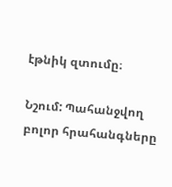էթնիկ զտումը։

Նշում: Պահանջվող բոլոր հրահանգները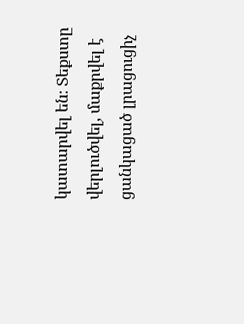կատարվել են։ Տեքստը վերլուծվել, մաքրվել է ցանկացած լրացուցիչ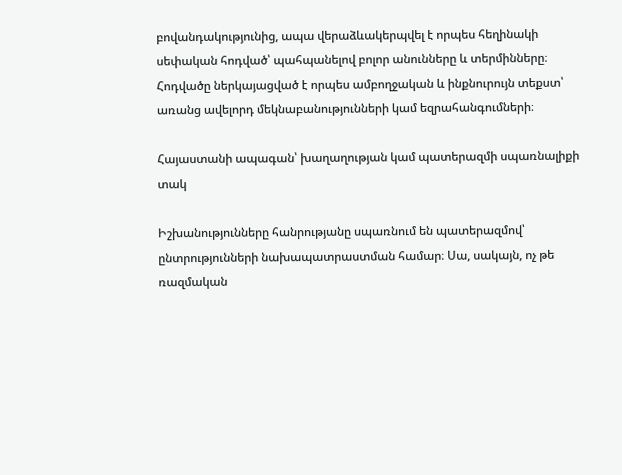բովանդակությունից, ապա վերաձևակերպվել է որպես հեղինակի սեփական հոդված՝ պահպանելով բոլոր անունները և տերմինները։ Հոդվածը ներկայացված է որպես ամբողջական և ինքնուրույն տեքստ՝ առանց ավելորդ մեկնաբանությունների կամ եզրահանգումների։

Հայաստանի ապագան՝ խաղաղության կամ պատերազմի սպառնալիքի տակ

Իշխանությունները հանրությանը սպառնում են պատերազմով՝ ընտրությունների նախապատրաստման համար։ Սա, սակայն, ոչ թե ռազմական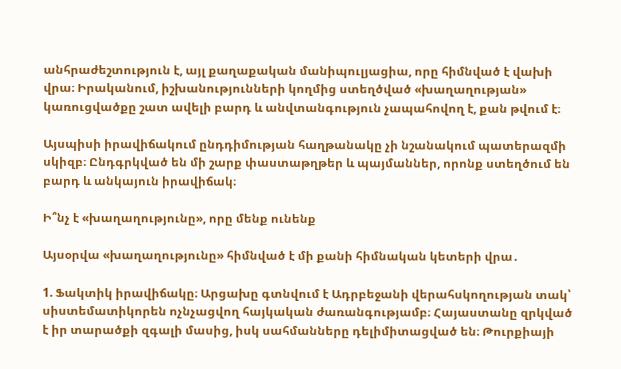անհրաժեշտություն է, այլ քաղաքական մանիպուլյացիա, որը հիմնված է վախի վրա։ Իրականում, իշխանությունների կողմից ստեղծված «խաղաղության» կառուցվածքը շատ ավելի բարդ և անվտանգություն չապահովող է, քան թվում է։

Այսպիսի իրավիճակում ընդդիմության հաղթանակը չի նշանակում պատերազմի սկիզբ։ Ընդգրկված են մի շարք փաստաթղթեր և պայմաններ, որոնք ստեղծում են բարդ և անկայուն իրավիճակ։

Ի՞նչ է «խաղաղությունը», որը մենք ունենք

Այսօրվա «խաղաղությունը» հիմնված է մի քանի հիմնական կետերի վրա․

1. Ֆակտիկ իրավիճակը։ Արցախը գտնվում է Ադրբեջանի վերահսկողության տակ՝ սիստեմատիկորեն ոչնչացվող հայկական ժառանգությամբ։ Հայաստանը զրկված է իր տարածքի զգալի մասից, իսկ սահմանները դելիմիտացված են։ Թուրքիայի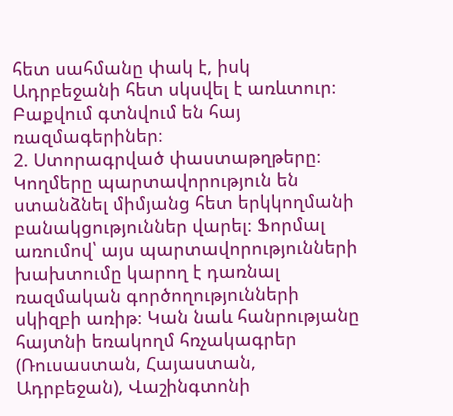հետ սահմանը փակ է, իսկ Ադրբեջանի հետ սկսվել է առևտուր։ Բաքվում գտնվում են հայ ռազմագերիներ։
2. Ստորագրված փաստաթղթերը։ Կողմերը պարտավորություն են ստանձնել միմյանց հետ երկկողմանի բանակցություններ վարել։ Ֆորմալ առումով՝ այս պարտավորությունների խախտումը կարող է դառնալ ռազմական գործողությունների սկիզբի առիթ։ Կան նաև հանրությանը հայտնի եռակողմ հռչակագրեր (Ռուսաստան, Հայաստան, Ադրբեջան), Վաշինգտոնի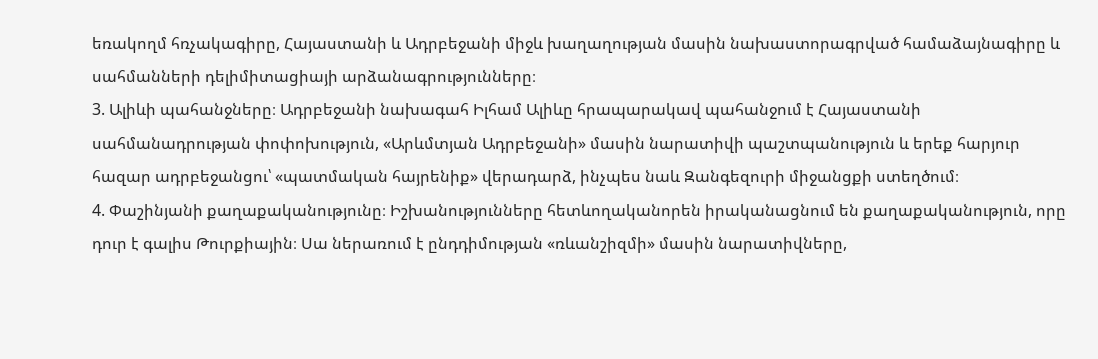եռակողմ հռչակագիրը, Հայաստանի և Ադրբեջանի միջև խաղաղության մասին նախաստորագրված համաձայնագիրը և սահմանների դելիմիտացիայի արձանագրությունները։
3. Ալիևի պահանջները։ Ադրբեջանի նախագահ Իլհամ Ալիևը հրապարակավ պահանջում է Հայաստանի սահմանադրության փոփոխություն, «Արևմտյան Ադրբեջանի» մասին նարատիվի պաշտպանություն և երեք հարյուր հազար ադրբեջանցու՝ «պատմական հայրենիք» վերադարձ, ինչպես նաև Զանգեզուրի միջանցքի ստեղծում։
4. Փաշինյանի քաղաքականությունը։ Իշխանությունները հետևողականորեն իրականացնում են քաղաքականություն, որը դուր է գալիս Թուրքիային։ Սա ներառում է ընդդիմության «ռևանշիզմի» մասին նարատիվները,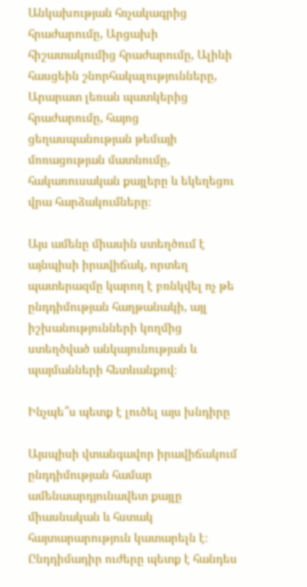Անկախության հռչակագրից հրաժարումը, Արցախի հիշատակումից հրաժարումը, Ալիևի հասցեին շնորհակալությունները, Արարատ լեռան պատկերից հրաժարումը, հայոց ցեղասպանության թեմայի մոռացության մատնումը, հակառուսական քայլերը և եկեղեցու վրա հարձակումները։

Այս ամենը միասին ստեղծում է այնպիսի իրավիճակ, որտեղ պատերազմը կարող է բռնկվել ոչ թե ընդդիմության հաղթանակի, այլ իշխանությունների կողմից ստեղծված անկայունության և պայմանների հետևանքով։

Ինչպե՞ս պետք է լուծել այս խնդիրը

Այսպիսի վտանգավոր իրավիճակում ընդդիմության համար ամենաարդյունավետ քայլը միասնական և հստակ հայտարարություն կատարելն է։ Ընդդիմադիր ուժերը պետք է հանդես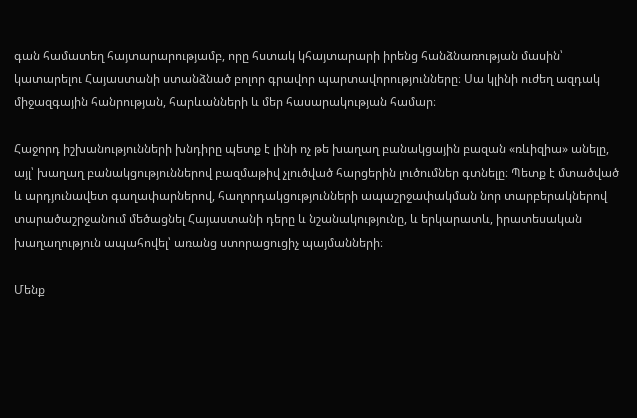գան համատեղ հայտարարությամբ, որը հստակ կհայտարարի իրենց հանձնառության մասին՝ կատարելու Հայաստանի ստանձնած բոլոր գրավոր պարտավորությունները։ Սա կլինի ուժեղ ազդակ միջազգային հանրության, հարևանների և մեր հասարակության համար։

Հաջորդ իշխանությունների խնդիրը պետք է լինի ոչ թե խաղաղ բանակցային բազան «ռևիզիա» անելը, այլ՝ խաղաղ բանակցություններով բազմաթիվ չլուծված հարցերին լուծումներ գտնելը։ Պետք է մտածված և արդյունավետ գաղափարներով, հաղորդակցությունների ապաշրջափակման նոր տարբերակներով տարածաշրջանում մեծացնել Հայաստանի դերը և նշանակությունը, և երկարատև, իրատեսական խաղաղություն ապահովել՝ առանց ստորացուցիչ պայմանների։

Մենք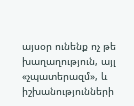այսօր ունենք ոչ թե խաղաղություն, այլ «չպատերազմ», և իշխանությունների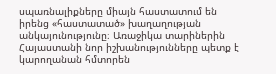սպառնալիքները միայն հաստատում են իրենց «հաստատած» խաղաղության անկայունությունը։ Առաջիկա տարիներին Հայաստանի նոր իշխանությունները պետք է կարողանան հմտորեն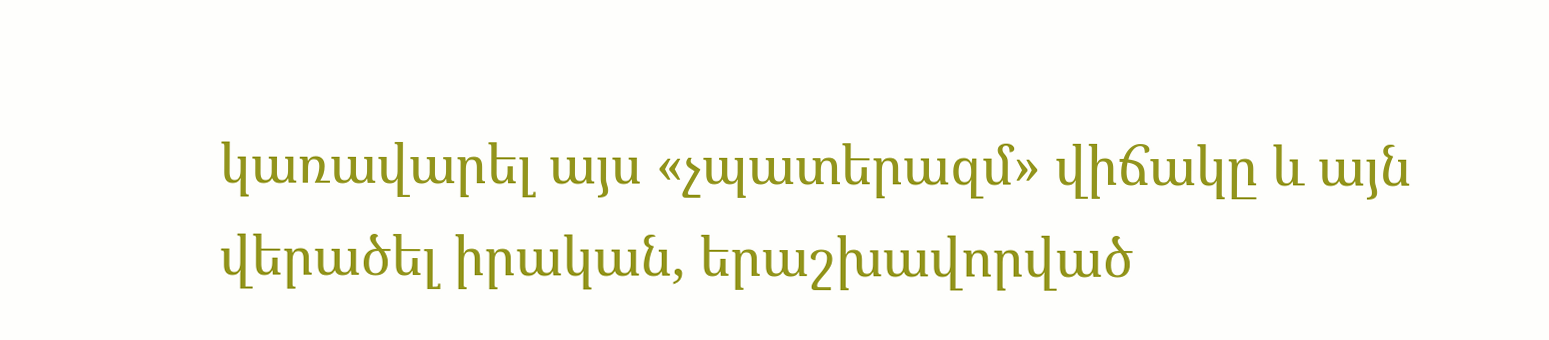կառավարել այս «չպատերազմ» վիճակը և այն վերածել իրական, երաշխավորված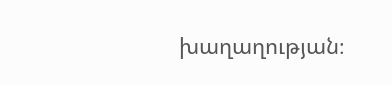խաղաղության։